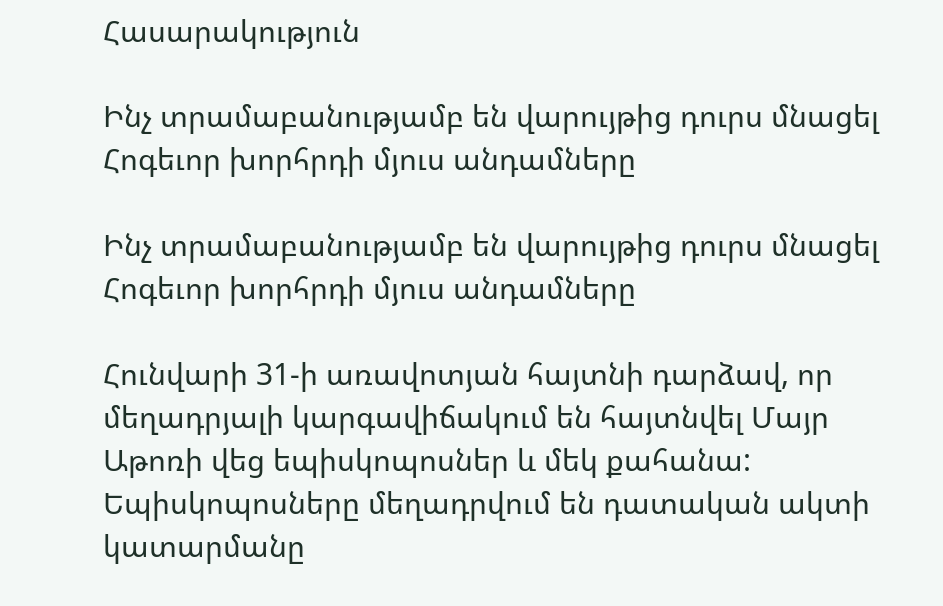Հասարակություն

Ինչ տրամաբանությամբ են վարույթից դուրս մնացել Հոգեւոր խորհրդի մյուս անդամները

Ինչ տրամաբանությամբ են վարույթից դուրս մնացել Հոգեւոր խորհրդի մյուս անդամները

Հունվարի 31-ի առավոտյան հայտնի դարձավ, որ մեղադրյալի կարգավիճակում են հայտնվել Մայր Աթոռի վեց եպիսկոպոսներ և մեկ քահանա: Եպիսկոպոսները մեղադրվում են դատական ակտի կատարմանը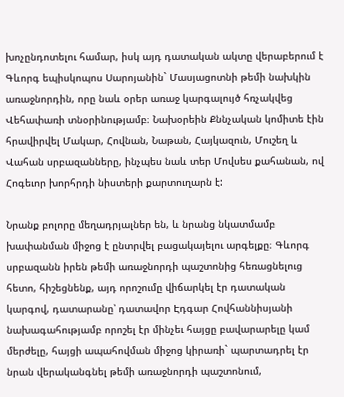խոչընդոտելու համար, իսկ այդ դատական ակտը վերաբերում է Գևորգ եպիսկոպոս Սարոյանին` Մասյացոտնի թեմի նախկին առաջնորդին, որը նաև օրեր առաջ կարգալույծ հռչակվեց Վեհափառի տնօրինությամբ։ Նախօրեին Քննչական կոմիտե էին հրավիրվել Մակար, Հովնան, Նաթան, Հայկազուն, Մուշեղ և Վահան սրբազանները, ինչպես նաև տեր Մովսես քահանան, ով Հոգեւոր խորհրդի նիստերի քարտուղարն է:

Նրանք բոլորը մեղադրյալներ են, և նրանց նկատմամբ խափանման միջոց է ընտրվել բացակայելու արգելքը։ Գևորգ սրբազանն իրեն թեմի առաջնորդի պաշտոնից հեռացնելուց հետո, հիշեցնենք, այդ որոշումը վիճարկել էր դատական կարգով, դատարանը՝ դատավոր Էդգար Հովհաննիսյանի նախագահությամբ որոշել էր մինչեւ հայցը բավարարելը կամ մերժելը, հայցի ապահովման միջոց կիրառի` պարտադրել էր նրան վերականգնել թեմի առաջնորդի պաշտոնում,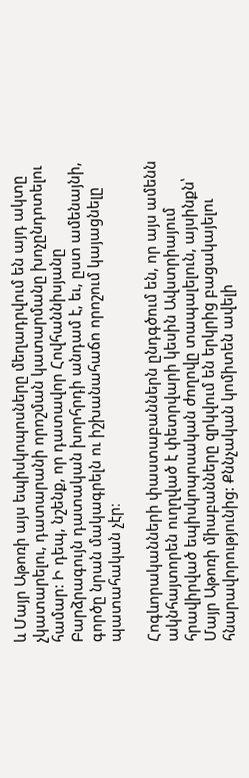և Մայր Աթոռի այս եպիսկոպոսները մեղադրվում են այդ ակտը չկատարելու, դատարանի որոշման կատարմանը խոչընդոտելու համար: Ի դեպ, նշենք, որ դատավոր Հովհաննիսյանը Բարձրագույն դատական խորհրդի անդամ է, եւ, ըստ ամենայնի, գործը նրան մակագրելն ու իշխանահաճո որոշում կայացնելը պատահական չէր։

Հոգևորականների փաստաբաններն ընդգծում են, որ այս ամենն ակնհայտորեն ուղղված է փետրվարի կեսին Ավստրիայում հրավիրված եպիսկոպոսական ժողովը տապալելուն, այսինքն՝ Մայր Աթոռի միաբանները զրկվում են երկրից բացակայելու հնարավորությունից: Քննչական կոմիտեն ավելի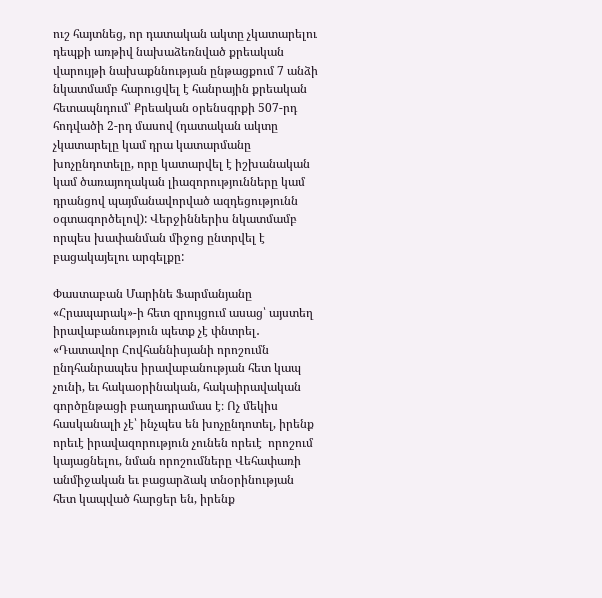ուշ հայտնեց, որ դատական ակտը չկատարելու դեպքի առթիվ նախաձեռնված քրեական վարույթի նախաքննության ընթացքում 7 անձի նկատմամբ հարուցվել է հանրային քրեական հետապնդում՝ Քրեական օրենսգրքի 507-րդ հոդվածի 2-րդ մասով (դատական ակտը չկատարելը կամ դրա կատարմանը խոչընդոտելը, որը կատարվել է իշխանական կամ ծառայողական լիազորությունները կամ դրանցով պայմանավորված ազդեցությունն օգտագործելով): Վերջիններիս նկատմամբ որպես խափանման միջոց ընտրվել է բացակայելու արգելքը:

Փաստաբան Մարինե Ֆարմանյանը «Հրապարակ»-ի հետ զրույցում ասաց՝ այստեղ իրավաբանություն պետք չէ փնտրել․ «Դատավոր Հովհաննիսյանի որոշումն ընդհանրապես իրավաբանության հետ կապ չունի, եւ հակաօրինական, հակաիրավական գործընթացի բաղադրամաս է։ Ոչ մեկիս հասկանալի չէ՝ ինչպես են խոչընդոտել, իրենք որեւէ իրավազորություն չունեն որեւէ  որոշում կայացնելու, նման որոշումները Վեհափառի անմիջական եւ բացարձակ տնօրինության հետ կապված հարցեր են, իրենք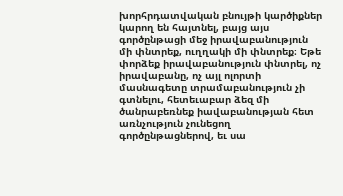խորհրդատվական բնույթի կարծիքներ կարող են հայտնել, բայց այս գործընթացի մեջ իրավաբանություն մի փնտրեք, ուղղակի մի փնտրեք։ Եթե փորձեք իրավաբանություն փնտրել, ոչ իրավաբանը, ոչ այլ ոլորտի մասնագետը տրամաբանություն չի գտնելու, հետեւաբար ձեզ մի ծանրաբեռնեք իավաբանության հետ առնչություն չունեցող գործընթացներով, եւ սա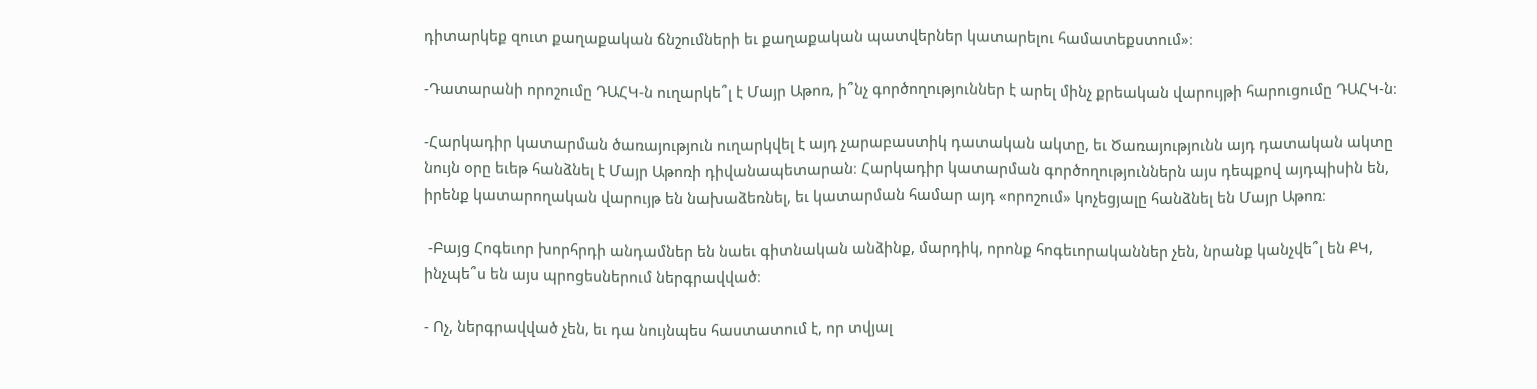դիտարկեք զուտ քաղաքական ճնշումների եւ քաղաքական պատվերներ կատարելու համատեքստում»։

-Դատարանի որոշումը ԴԱՀԿ-ն ուղարկե՞լ է Մայր Աթոռ, ի՞նչ գործողություններ է արել մինչ քրեական վարույթի հարուցումը ԴԱՀԿ-ն։

-Հարկադիր կատարման ծառայություն ուղարկվել է այդ չարաբաստիկ դատական ակտը, եւ Ծառայությունն այդ դատական ակտը նույն օրը եւեթ հանձնել է Մայր Աթոռի դիվանապետարան։ Հարկադիր կատարման գործողություններն այս դեպքով այդպիսին են, իրենք կատարողական վարույթ են նախաձեռնել, եւ կատարման համար այդ «որոշում» կոչեցյալը հանձնել են Մայր Աթոռ։

 -Բայց Հոգեւոր խորհրդի անդամներ են նաեւ գիտնական անձինք, մարդիկ, որոնք հոգեւորականներ չեն, նրանք կանչվե՞լ են ՔԿ, ինչպե՞ս են այս պրոցեսներում ներգրավված։

- Ոչ, ներգրավված չեն, եւ դա նույնպես հաստատում է, որ տվյալ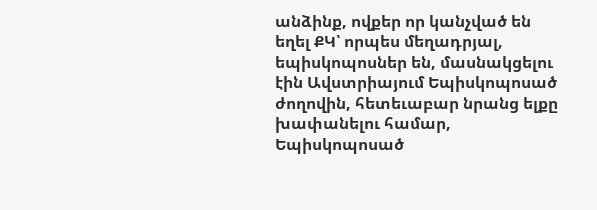անձինք, ովքեր որ կանչված են եղել ՔԿ՝ որպես մեղադրյալ, եպիսկոպոսներ են, մասնակցելու էին Ավստրիայում Եպիսկոպոսած ժողովին, հետեւաբար նրանց ելքը խափանելու համար, Եպիսկոպոսած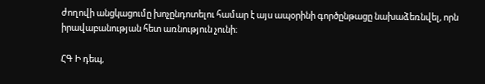ժողովի անցկացումը խոչընդոտելու համար է այս ապօրինի գործընթացը նախաձեռնվել, որն իրավաբանության հետ առնություն չունի։

ՀԳ Ի դեպ,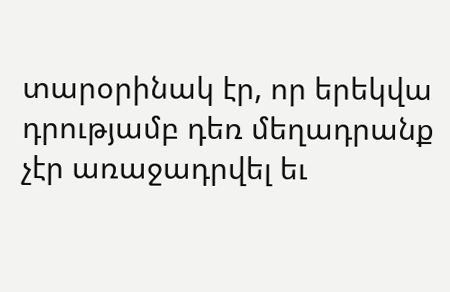տարօրինակ էր, որ երեկվա դրությամբ դեռ մեղադրանք չէր առաջադրվել եւ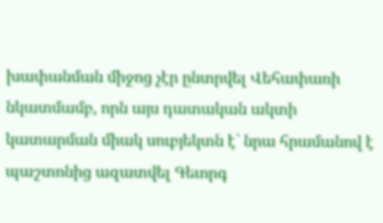խափանման միջոց չէր ընտրվել Վեհափառի նկատմամբ, որն այս դատական ակտի կատարման միակ սուբյեկտն է` նրա հրամանով է պաշտոնից ազատվել Գեւորգ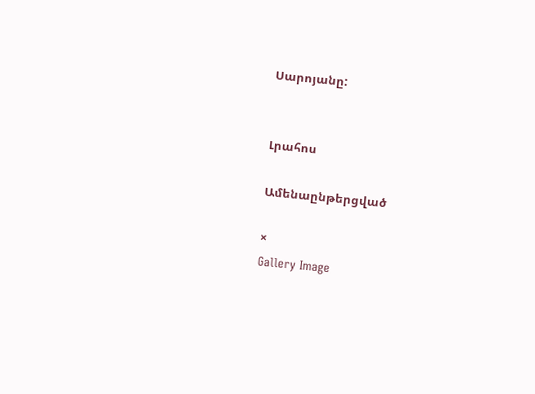Սարոյանը:


Լրահոս

Ամենաընթերցված

×
Gallery Image